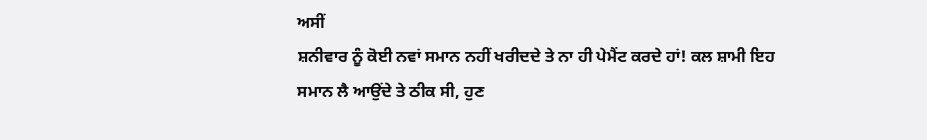ਅਸੀਂ
ਸ਼ਨੀਵਾਰ ਨੂੰ ਕੋਈ ਨਵਾਂ ਸਮਾਨ ਨਹੀਂ ਖਰੀਦਦੇ ਤੇ ਨਾ ਹੀ ਪੇਮੈਂਟ ਕਰਦੇ ਹਾਂ! ਕਲ ਸ਼ਾਮੀ ਇਹ
ਸਮਾਨ ਲੈ ਆਉਂਦੇ ਤੇ ਠੀਕ ਸੀ, ਹੁਣ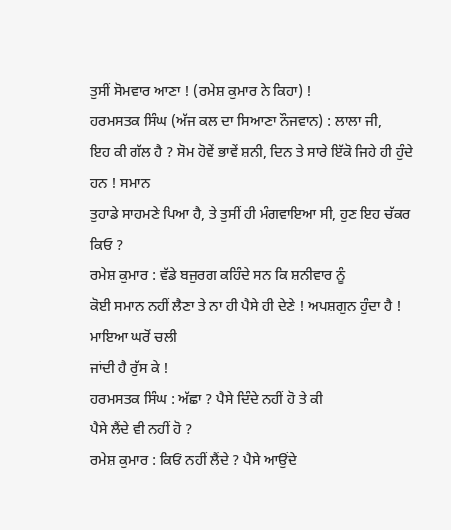ਤੁਸੀਂ ਸੋਮਵਾਰ ਆਣਾ ! (ਰਮੇਸ਼ ਕੁਮਾਰ ਨੇ ਕਿਹਾ) !
ਹਰਮਸਤਕ ਸਿੰਘ (ਅੱਜ ਕਲ ਦਾ ਸਿਆਣਾ ਨੌਜਵਾਨ) : ਲਾਲਾ ਜੀ,
ਇਹ ਕੀ ਗੱਲ ਹੈ ? ਸੋਮ ਹੋਵੇਂ ਭਾਵੇਂ ਸ਼ਨੀ, ਦਿਨ ਤੇ ਸਾਰੇ ਇੱਕੋ ਜਿਹੇ ਹੀ ਹੁੰਦੇ ਹਨ ! ਸਮਾਨ
ਤੁਹਾਡੇ ਸਾਹਮਣੇ ਪਿਆ ਹੈ, ਤੇ ਤੁਸੀਂ ਹੀ ਮੰਗਵਾਇਆ ਸੀ, ਹੁਣ ਇਹ ਚੱਕਰ ਕਿਓ ?
ਰਮੇਸ਼ ਕੁਮਾਰ : ਵੱਡੇ ਬਜੁਰਗ ਕਹਿੰਦੇ ਸਨ ਕਿ ਸ਼ਨੀਵਾਰ ਨੂੰ
ਕੋਈ ਸਮਾਨ ਨਹੀਂ ਲੈਣਾ ਤੇ ਨਾ ਹੀ ਪੈਸੇ ਹੀ ਦੇਣੇ ! ਅਪਸ਼ਗੁਨ ਹੁੰਦਾ ਹੈ ! ਮਾਇਆ ਘਰੋਂ ਚਲੀ
ਜਾਂਦੀ ਹੈ ਰੁੱਸ ਕੇ !
ਹਰਮਸਤਕ ਸਿੰਘ : ਅੱਛਾ ? ਪੈਸੇ ਦਿੰਦੇ ਨਹੀਂ ਹੋ ਤੇ ਕੀ
ਪੈਸੇ ਲੈਂਦੇ ਵੀ ਨਹੀਂ ਹੋ ?
ਰਮੇਸ਼ ਕੁਮਾਰ : ਕਿਓਂ ਨਹੀਂ ਲੈਂਦੇ ? ਪੈਸੇ ਆਉਂਦੇ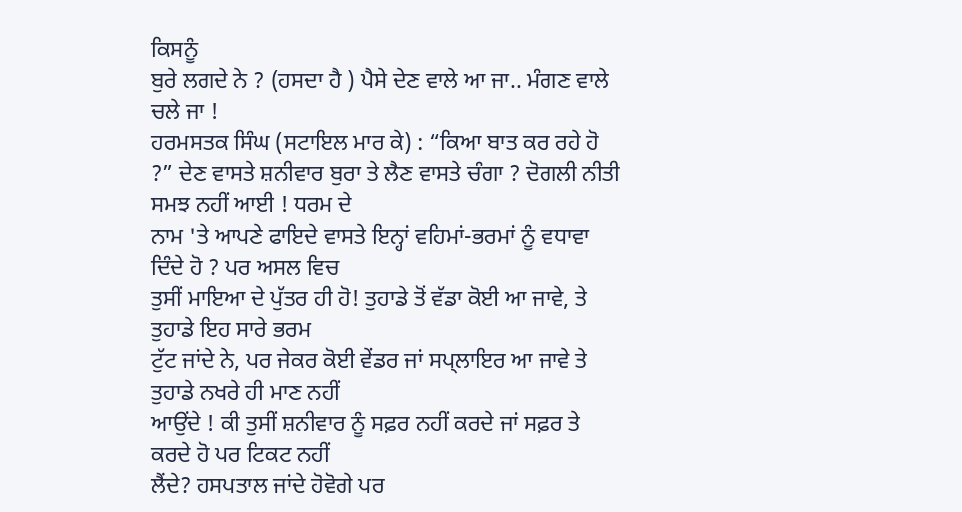ਕਿਸਨੂੰ
ਬੁਰੇ ਲਗਦੇ ਨੇ ? (ਹਸਦਾ ਹੈ ) ਪੈਸੇ ਦੇਣ ਵਾਲੇ ਆ ਜਾ.. ਮੰਗਣ ਵਾਲੇ ਚਲੇ ਜਾ !
ਹਰਮਸਤਕ ਸਿੰਘ (ਸਟਾਇਲ ਮਾਰ ਕੇ) : “ਕਿਆ ਬਾਤ ਕਰ ਰਹੇ ਹੋ
?” ਦੇਣ ਵਾਸਤੇ ਸ਼ਨੀਵਾਰ ਬੁਰਾ ਤੇ ਲੈਣ ਵਾਸਤੇ ਚੰਗਾ ? ਦੋਗਲੀ ਨੀਤੀ ਸਮਝ ਨਹੀਂ ਆਈ ! ਧਰਮ ਦੇ
ਨਾਮ 'ਤੇ ਆਪਣੇ ਫਾਇਦੇ ਵਾਸਤੇ ਇਨ੍ਹਾਂ ਵਹਿਮਾਂ-ਭਰਮਾਂ ਨੂੰ ਵਧਾਵਾ ਦਿੰਦੇ ਹੋ ? ਪਰ ਅਸਲ ਵਿਚ
ਤੁਸੀਂ ਮਾਇਆ ਦੇ ਪੁੱਤਰ ਹੀ ਹੋ! ਤੁਹਾਡੇ ਤੋਂ ਵੱਡਾ ਕੋਈ ਆ ਜਾਵੇ, ਤੇ ਤੁਹਾਡੇ ਇਹ ਸਾਰੇ ਭਰਮ
ਟੁੱਟ ਜਾਂਦੇ ਨੇ, ਪਰ ਜੇਕਰ ਕੋਈ ਵੇਂਡਰ ਜਾਂ ਸਪ੍ਲਾਇਰ ਆ ਜਾਵੇ ਤੇ ਤੁਹਾਡੇ ਨਖਰੇ ਹੀ ਮਾਣ ਨਹੀਂ
ਆਉਂਦੇ ! ਕੀ ਤੁਸੀਂ ਸ਼ਨੀਵਾਰ ਨੂੰ ਸਫ਼ਰ ਨਹੀਂ ਕਰਦੇ ਜਾਂ ਸਫ਼ਰ ਤੇ ਕਰਦੇ ਹੋ ਪਰ ਟਿਕਟ ਨਹੀਂ
ਲੈਂਦੇ? ਹਸਪਤਾਲ ਜਾਂਦੇ ਹੋਵੋਗੇ ਪਰ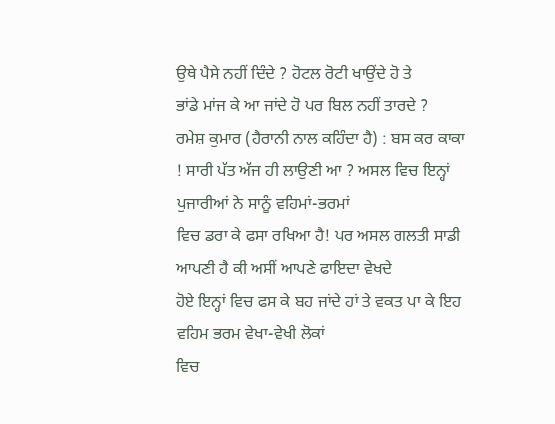ਉਥੇ ਪੈਸੇ ਨਹੀਂ ਦਿੰਦੇ ? ਹੋਟਲ ਰੋਟੀ ਖਾਉਂਦੇ ਹੋ ਤੇ
ਭਾਂਡੇ ਮਾਂਜ ਕੇ ਆ ਜਾਂਦੇ ਹੋ ਪਰ ਬਿਲ ਨਹੀਂ ਤਾਰਦੇ ?
ਰਮੇਸ਼ ਕੁਮਾਰ (ਹੈਰਾਨੀ ਨਾਲ ਕਹਿੰਦਾ ਹੈ) : ਬਸ ਕਰ ਕਾਕਾ
! ਸਾਰੀ ਪੱਤ ਅੱਜ ਹੀ ਲਾਉਣੀ ਆ ? ਅਸਲ ਵਿਚ ਇਨ੍ਹਾਂ ਪੁਜਾਰੀਆਂ ਨੇ ਸਾਨੂੰ ਵਹਿਮਾਂ-ਭਰਮਾਂ
ਵਿਚ ਡਰਾ ਕੇ ਫਸਾ ਰਖਿਆ ਹੈ! ਪਰ ਅਸਲ ਗਲਤੀ ਸਾਡੀ ਆਪਣੀ ਹੈ ਕੀ ਅਸੀਂ ਆਪਣੇ ਫਾਇਦਾ ਵੇਖਦੇ
ਹੋਏ ਇਨ੍ਹਾਂ ਵਿਚ ਫਸ ਕੇ ਬਹ ਜਾਂਦੇ ਹਾਂ ਤੇ ਵਕਤ ਪਾ ਕੇ ਇਹ ਵਹਿਮ ਭਰਮ ਵੇਖਾ-ਵੇਖੀ ਲੋਕਾਂ
ਵਿਚ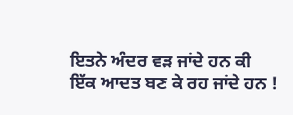ਇਤਨੇ ਅੰਦਰ ਵੜ ਜਾਂਦੇ ਹਨ ਕੀ ਇੱਕ ਆਦਤ ਬਣ ਕੇ ਰਹ ਜਾਂਦੇ ਹਨ !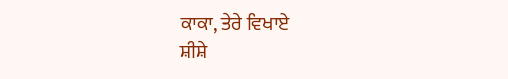ਕਾਕਾ, ਤੇਰੇ ਵਿਖਾਏ
ਸ਼ੀਸ਼ੇ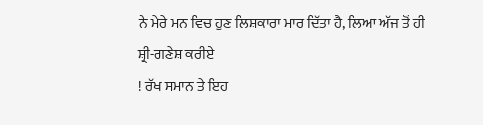ਨੇ ਮੇਰੇ ਮਨ ਵਿਚ ਹੁਣ ਲਿਸ਼ਕਾਰਾ ਮਾਰ ਦਿੱਤਾ ਹੈ, ਲਿਆ ਅੱਜ ਤੋਂ ਹੀ ਸ਼੍ਰੀ-ਗਣੇਸ਼ ਕਰੀਏ
! ਰੱਖ ਸਮਾਨ ਤੇ ਇਹ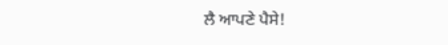ਲੈ ਆਪਣੇ ਪੈਸੇ!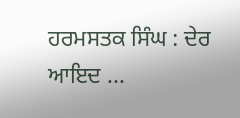ਹਰਮਸਤਕ ਸਿੰਘ : ਦੇਰ ਆਇਦ ...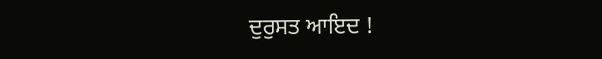ਦੁਰੁਸਤ ਆਇਦ !